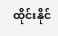ထိုင်းနိုင်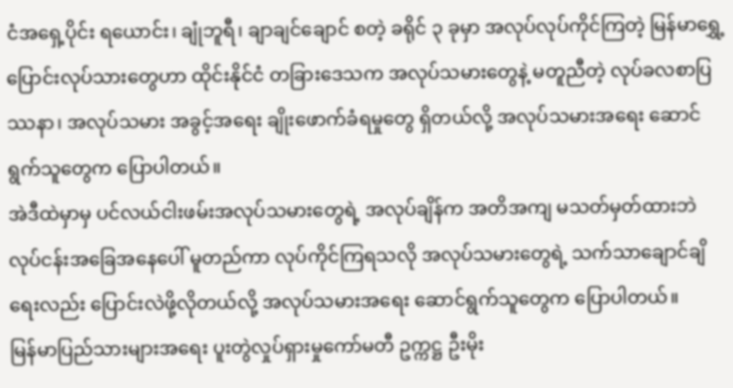ငံအရှေ့ပိုင်း ရယောင်း၊ ချုံဘူရီ၊ ချာချင်ချောင် စတဲ့ ခရိုင် ၃ ခုမှာ အလုပ်လုပ်ကိုင်ကြတဲ့ မြန်မာရွှေ့ပြောင်းလုပ်သားတွေဟာ ထိုင်းနိုင်ငံ တခြားဒေသက အလုပ်သမားတွေနဲ့ မတူညီတဲ့ လုပ်ခလစာပြဿနာ၊ အလုပ်သမား အခွင့်အရေး ချိုးဖောက်ခံရမှုတွေ ရှိတယ်လို့ အလုပ်သမားအရေး ဆောင်ရွက်သူတွေက ပြောပါတယ်။
အဲဒီထဲမှာမှ ပင်လယ်ငါးဖမ်းအလုပ်သမားတွေရဲ့ အလုပ်ချိန်က အတိအကျ မသတ်မှတ်ထားဘဲ လုပ်ငန်းအခြေအနေပေါ် မူတည်ကာ လုပ်ကိုင်ကြရသလို အလုပ်သမားတွေရဲ့ သက်သာချောင်ချိရေးလည်း ပြောင်းလဲဖို့လိုတယ်လို့ အလုပ်သမားအရေး ဆောင်ရွက်သူတွေက ပြောပါတယ်။
မြန်မာပြည်သားများအရေး ပူးတွဲလှုပ်ရှားမှုကော်မတီ ဥက္ကဋ္ဌ ဦးမိုး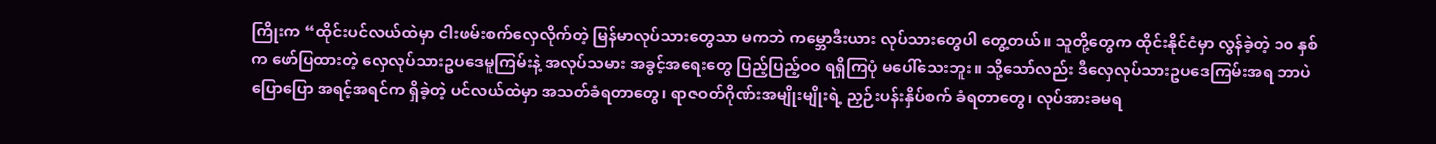ကြိုးက “ထိုင်းပင်လယ်ထဲမှာ ငါးဖမ်းစက်လှေလိုက်တဲ့ မြန်မာလုပ်သားတွေသာ မကဘဲ ကမ္ဘောဒီးယား လုပ်သားတွေပါ တွေ့တယ်။ သူတို့တွေက ထိုင်းနိုင်ငံမှာ လွန်ခဲ့တဲ့ ၁၀ နှစ်က ဖော်ပြထားတဲ့ လှေလုပ်သားဥပဒေမူကြမ်းနဲ့ အလုပ်သမား အခွင့်အရေးတွေ ပြည့်ပြည့်ဝဝ ရရှိကြပုံ မပေါ်သေးဘူး။ သို့သော်လည်း ဒီလှေလုပ်သားဥပဒေကြမ်းအရ ဘာပဲပြောပြော အရင့်အရင်က ရှိခဲ့တဲ့ ပင်လယ်ထဲမှာ အသတ်ခံရတာတွေ၊ ရာဇဝတ်ဂိုဏ်းအမျိုးမျိုးရဲ့ ညှဉ်းပန်းနှိပ်စက် ခံရတာတွေ၊ လုပ်အားခမရ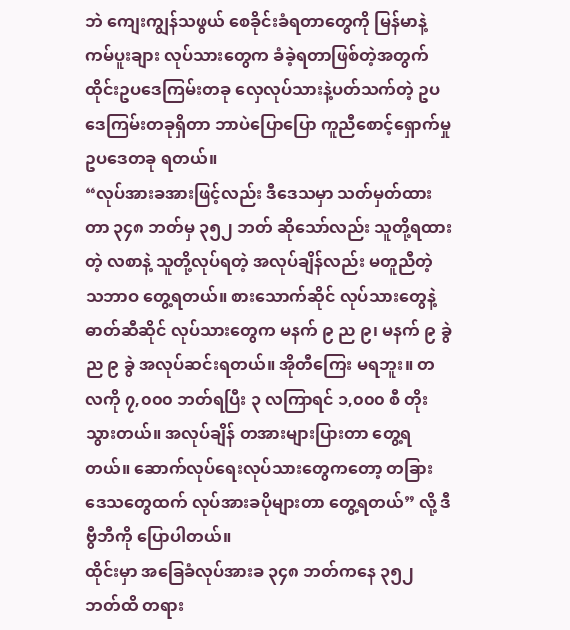ဘဲ ကျေးကျွန်သဖွယ် စေခိုင်းခံရတာတွေကို မြန်မာနဲ့ ကမ်ပူးချား လုပ်သားတွေက ခံခဲ့ရတာဖြစ်တဲ့အတွက် ထိုင်းဥပဒေကြမ်းတခု လှေလုပ်သားနဲ့ပတ်သက်တဲ့ ဥပဒေကြမ်းတခုရှိတာ ဘာပဲပြောပြော ကူညီစောင့်ရှောက်မှု ဥပဒေတခု ရတယ်။
“လုပ်အားခအားဖြင့်လည်း ဒီဒေသမှာ သတ်မှတ်ထားတာ ၃၄၈ ဘတ်မှ ၃၅၂ ဘတ် ဆိုသော်လည်း သူတို့ရထားတဲ့ လစာနဲ့ သူတို့လုပ်ရတဲ့ အလုပ်ချိန်လည်း မတူညီတဲ့ သဘာဝ တွေ့ရတယ်။ စားသောက်ဆိုင် လုပ်သားတွေနဲ့ ဓာတ်ဆီဆိုင် လုပ်သားတွေက မနက် ၉ ည ၉၊ မနက် ၉ ခွဲ ည ၉ ခွဲ အလုပ်ဆင်းရတယ်။ အိုတီကြေး မရဘူး။ တလကို ၇,၀၀၀ ဘတ်ရပြီး ၃ လကြာရင် ၁,၀၀၀ စီ တိုးသွားတယ်။ အလုပ်ချိန် တအားများပြားတာ တွေ့ရတယ်။ ဆောက်လုပ်ရေးလုပ်သားတွေကတော့ တခြားဒေသတွေထက် လုပ်အားခပိုများတာ တွေ့ရတယ်” လို့ ဒီဗွီဘီကို ပြောပါတယ်။
ထိုင်းမှာ အခြေခံလုပ်အားခ ၃၄၈ ဘတ်ကနေ ၃၅၂ ဘတ်ထိ တရား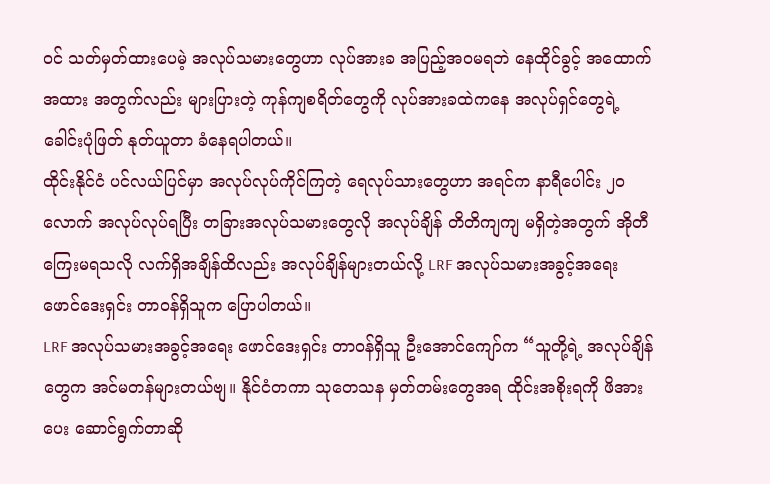ဝင် သတ်မှတ်ထားပေမဲ့ အလုပ်သမားတွေဟာ လုပ်အားခ အပြည့်အဝမရဘဲ နေထိုင်ခွင့် အထောက်အထား အတွက်လည်း များပြားတဲ့ ကုန်ကျစရိတ်တွေကို လုပ်အားခထဲကနေ အလုပ်ရှင်တွေရဲ့ ခေါင်းပုံဖြတ် နုတ်ယူတာ ခံနေရပါတယ်။
ထိုင်းနိုင်ငံ ပင်လယ်ပြင်မှာ အလုပ်လုပ်ကိုင်ကြတဲ့ ရေလုပ်သားတွေဟာ အရင်က နာရီပေါင်း ၂၀ လောက် အလုပ်လုပ်ရပြီး တခြားအလုပ်သမားတွေလို အလုပ်ချိန် တိတိကျကျ မရှိတဲ့အတွက် အိုတီကြေးမရသလို လက်ရှိအချိန်ထိလည်း အလုပ်ချိန်များတယ်လို့ LRF အလုပ်သမားအခွင့်အရေး ဖောင်ဒေးရှင်း တာဝန်ရှိသူက ပြောပါတယ်။
LRF အလုပ်သမားအခွင့်အရေး ဖောင်ဒေးရှင်း တာဝန်ရှိသူ ဦးအောင်ကျော်က “သူတို့ရဲ့ အလုပ်ချိန်တွေက အင်မတန်များတယ်ဗျ။ နိုင်ငံတကာ သုတေသန မှတ်တမ်းတွေအရ ထိုင်းအစိုးရကို ဖိအားပေး ဆောင်ရွက်တာဆို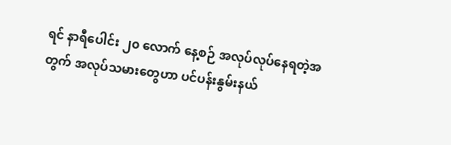ရင် နာရီပေါင်း ၂၀ လောက် နေ့စဉ် အလုပ်လုပ်နေရတဲ့အတွက် အလုပ်သမားတွေဟာ ပင်ပန်းနွမ်းနယ်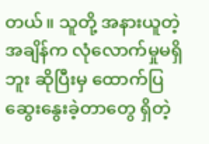တယ်။ သူတို့ အနားယူတဲ့ အချိန်က လုံလောက်မှုမရှိဘူး ဆိုပြီးမှ ထောက်ပြဆွေးနွေးခဲ့တာတွေ ရှိတဲ့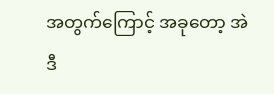အတွက်ကြောင့် အခုတော့ အဲဒီ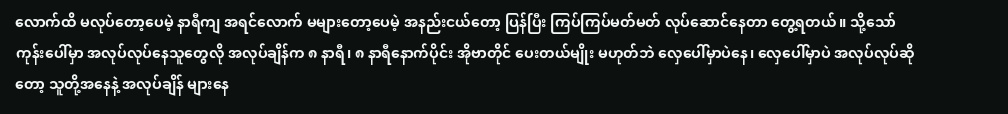လောက်ထိ မလုပ်တော့ပေမဲ့ နာရီကျ အရင်လောက် မများတော့ပေမဲ့ အနည်းငယ်တော့ ပြန်ပြီး ကြပ်ကြပ်မတ်မတ် လုပ်ဆောင်နေတာ တွေ့ရတယ်။ သို့သော် ကုန်းပေါ်မှာ အလုပ်လုပ်နေသူတွေလို အလုပ်ချိန်က ၈ နာရီ၊ ၈ နာရီနောက်ပိုင်း အိုဗာတိုင် ပေးတယ်မျိုး မဟုတ်ဘဲ လှေပေါ်မှာပဲနေ၊ လှေပေါ်မှာပဲ အလုပ်လုပ်ဆိုတော့ သူတို့အနေနဲ့ အလုပ်ချိန် များနေ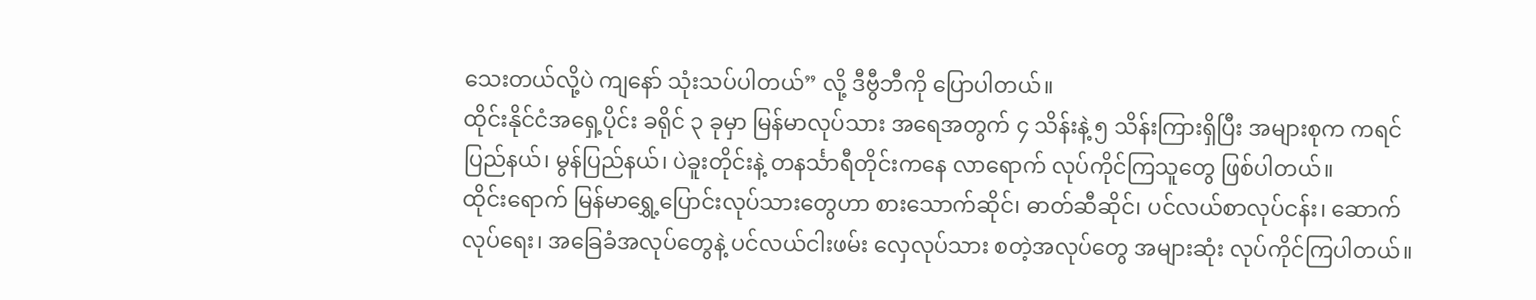သေးတယ်လို့ပဲ ကျနော် သုံးသပ်ပါတယ်” လို့ ဒီဗွီဘီကို ပြောပါတယ်။
ထိုင်းနိုင်ငံအရှေ့ပိုင်း ခရိုင် ၃ ခုမှာ မြန်မာလုပ်သား အရေအတွက် ၄ သိန်းနဲ့ ၅ သိန်းကြားရှိပြီး အများစုက ကရင်ပြည်နယ်၊ မွန်ပြည်နယ်၊ ပဲခူးတိုင်းနဲ့ တနင်္သာရီတိုင်းကနေ လာရောက် လုပ်ကိုင်ကြသူတွေ ဖြစ်ပါတယ်။
ထိုင်းရောက် မြန်မာရွှေ့ပြောင်းလုပ်သားတွေဟာ စားသောက်ဆိုင်၊ ဓာတ်ဆီဆိုင်၊ ပင်လယ်စာလုပ်ငန်း၊ ဆောက်လုပ်ရေး၊ အခြေခံအလုပ်တွေနဲ့ ပင်လယ်ငါးဖမ်း လှေလုပ်သား စတဲ့အလုပ်တွေ အများဆုံး လုပ်ကိုင်ကြပါတယ်။